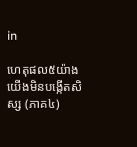in

ហេតុផល៥យ៉ាងយើងមិនបង្កើតសិស្ស (ភាគ៤)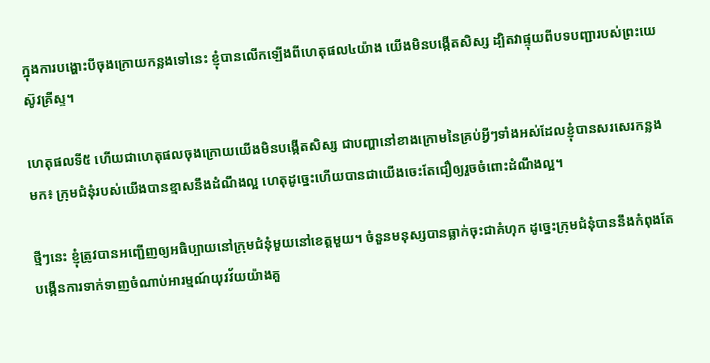ក្នុងការបង្ហោះបីចុងក្រោយកន្លងទៅនេះ ខ្ញុំបានលើកឡើងពីហេតុផល៤យ៉ាង យើងមិនបង្កើតសិស្ស ដ្បិតវាផ្ទុយពីបទបញ្ជារបស់ព្រះយេស៊ូវគ្រីស្ទ។

ហេតុផលទី៥ ហើយជាហេតុផលចុងក្រោយយើងមិនបង្កើតសិស្ស ជាបញ្ហានៅខាងក្រោមនៃគ្រប់អ្វីៗទាំងអស់ដែលខ្ញុំបានសរសេរកន្លងមក៖ ក្រុមជំនុំរបស់យើងបានខ្មាសនឹងដំណឹងល្អ ហេតុដូច្នេះហើយបានជាយើងចេះតែជឿឲ្យរួចចំពោះដំណឹងល្អ។

ថ្មីៗនេះ ខ្ញុំត្រូវបានអញ្ជើញឲ្យអធិប្បាយនៅក្រុមជំនុំមួយនៅខេត្តមួយ។ ចំនួនមនុស្សបានធ្លាក់ចុះជាគំហុក ដូច្នេះក្រុមជំនុំបាននឹងកំពុងតែបង្កើនការទាក់ទាញចំណាប់អារម្មណ៍យុវវ័យយ៉ាងគួ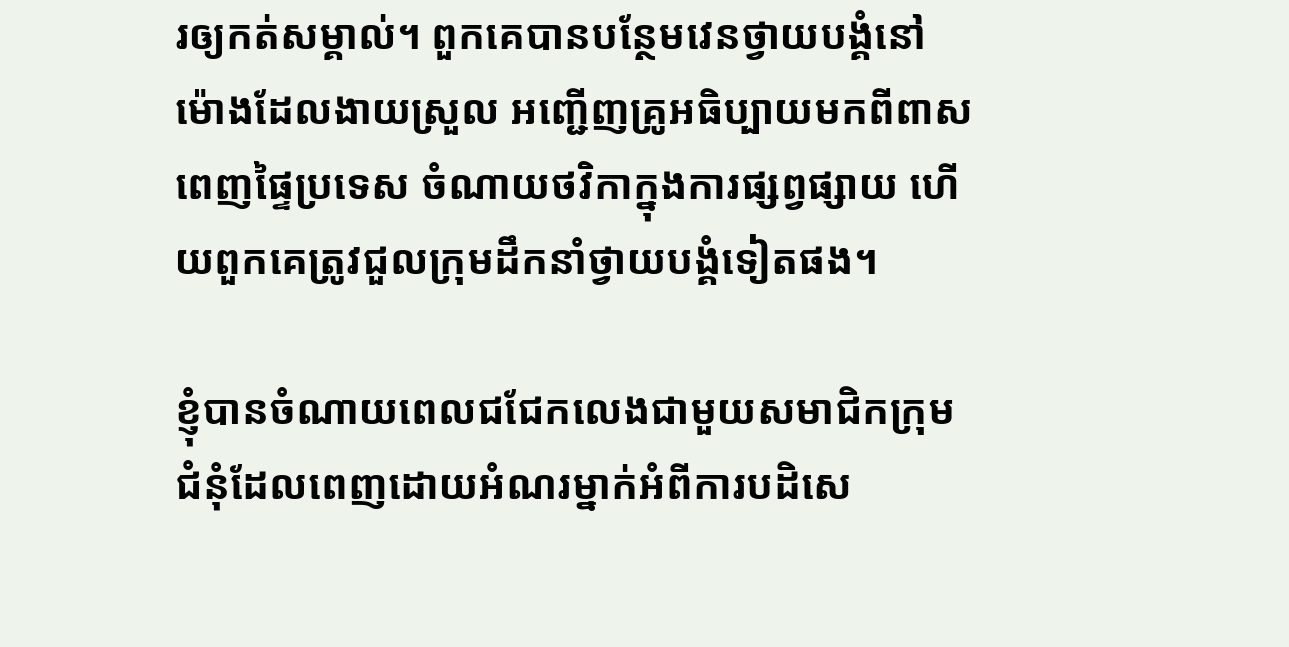រឲ្យកត់សម្គាល់។ ពួកគេបានបន្ថែមវេនថ្វាយបង្គំនៅម៉ោងដែលងាយស្រួល អញ្ជើញគ្រូអធិប្បាយមកពីពាសពេញផ្ទៃប្រទេស ចំណាយថវិកាក្នុងការផ្សព្វផ្សាយ ហើយពួកគេត្រូវជួលក្រុមដឹកនាំថ្វាយបង្គំទៀតផង។

ខ្ញុំបានចំណាយពេលជជែកលេងជាមួយសមាជិកក្រុមជំនុំដែលពេញដោយអំណរម្នាក់អំពីការបដិសេ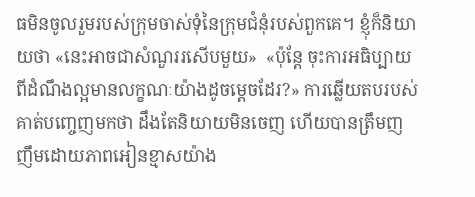ធមិនចូលរួមរបស់ក្រុមចាស់ទុំនៃក្រុមជំនុំរបស់ពួកគេ។ ខ្ញុំក៏និយាយថា «នេះអាចជាសំណួររសើបមួយ»  «ប៉ុន្តែ ចុះការអធិប្បាយពីដំណឹងល្អមានលក្ខណៈយ៉ាងដូចម្ដេចដែរ?» ការឆ្លើយតបរបស់គាត់បញ្ចេញមកថា ដឹងតែនិយាយមិនចេញ ហើយបានត្រឹមញញឹមដោយភាពអៀនខ្មាសយ៉ាង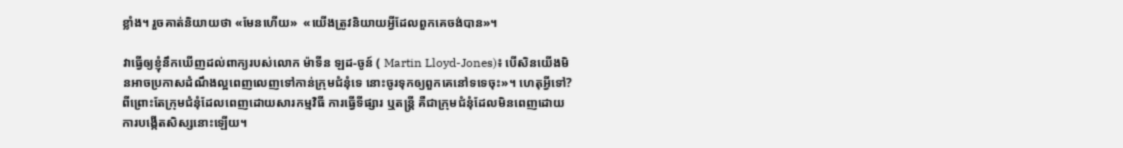ខ្លាំង។ រួចគាត់និយាយថា «មែនហើយ»  «យើងត្រូវនិយាយអ្វីដែលពួកគេចង់បាន»។

វាធ្វើឲ្យខ្ញុំនឹកឃើញដល់ពាក្យរបស់លោក ម៉ាទីន ឡដ-ចូន៍ ( Martin Lloyd-Jones)៖ បើសិនយើងមិនអាចប្រកាសដំណឹងល្អពេញលេញទៅកាន់ក្រុមជំនុំទេ នោះចូរទុកឲ្យពួកគេនៅទទេចុះ»។ ហេតុអ្វីទៅ? ពីព្រោះតែក្រុមជំនុំដែលពេញដោយសារកម្មវិធី ការធ្វើទីផ្សារ ឬតន្ត្រី គឺជាក្រុមជំនុំដែលមិនពេញដោយការបង្កើតសិស្សនោះឡើយ។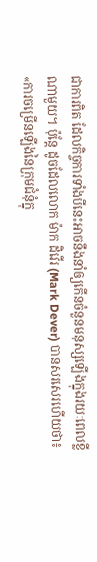ជាការពិត ដែលកិច្ចការទាំងបីនេះអាចនឹងនាំឲ្យកើនចំនួនមនុស្សឡើងក្នុងរយៈពេលខ្លីណាមួយ។ ប៉ុន្តែ ដូចដែលលោក ម៉ាក ដិវើរ (Mark Dever) បានសរសេរហើយថា៖ «ការចម្រើនឡើងនៃក្រុមជំនុំក្នុ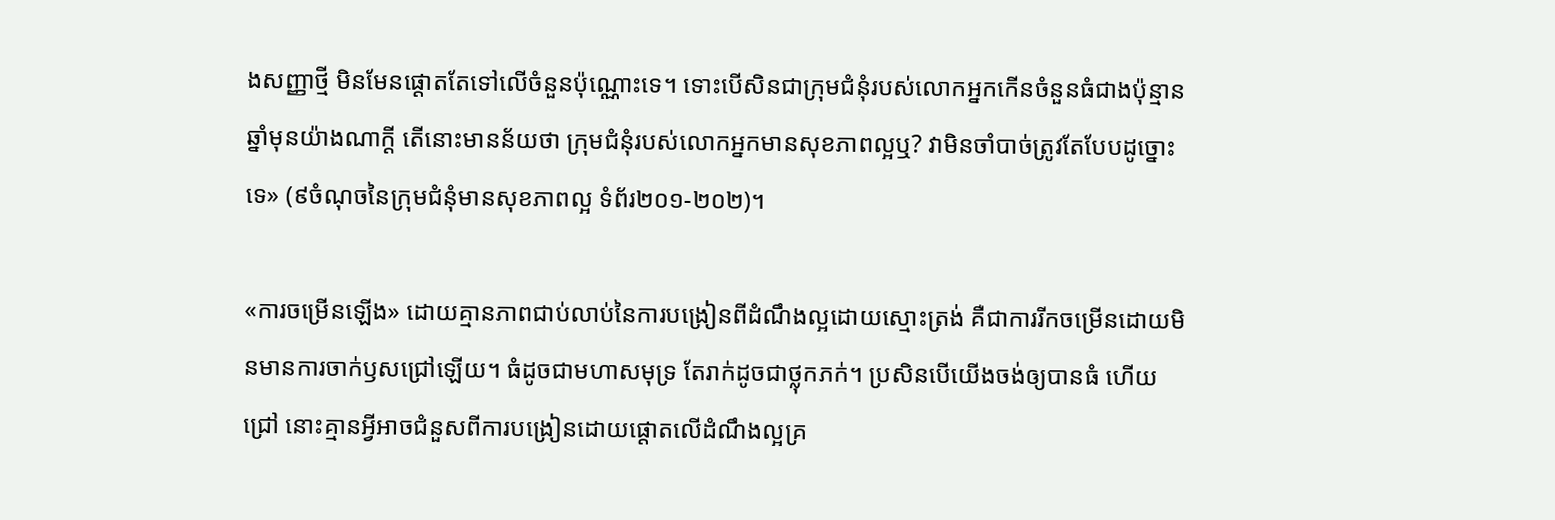ងសញ្ញាថ្មី មិនមែនផ្ដោតតែទៅលើចំនួនប៉ុណ្ណោះទេ។ ទោះបើសិនជាក្រុមជំនុំរបស់លោកអ្នកកើនចំនួនធំជាងប៉ុន្មានឆ្នាំមុនយ៉ាងណាក្ដី តើនោះមានន័យថា ក្រុមជំនុំរបស់លោកអ្នកមានសុខភាពល្អឬ? វាមិនចាំបាច់ត្រូវតែបែបដូច្នោះទេ» (៩ចំណុចនៃក្រុមជំនុំមានសុខភាពល្អ ទំព័រ២០១-២០២)។

«ការចម្រើនឡើង» ដោយគ្មានភាពជាប់លាប់នៃការបង្រៀនពីដំណឹងល្អដោយស្មោះត្រង់ គឺជាការរីកចម្រើនដោយមិនមានការចាក់ឫសជ្រៅឡើយ។ ធំដូចជាមហាសមុទ្រ តែរាក់ដូចជាថ្លុកភក់។ ប្រសិនបើយើងចង់ឲ្យបានធំ ហើយជ្រៅ នោះគ្មានអ្វីអាចជំនួសពីការបង្រៀនដោយផ្ដោតលើដំណឹងល្អគ្រ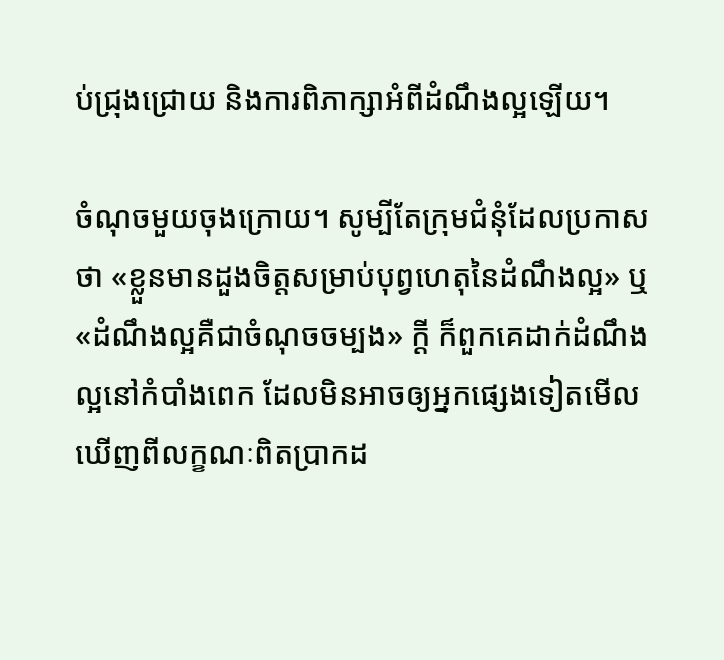ប់ជ្រុងជ្រោយ និងការពិភាក្សាអំពីដំណឹងល្អឡើយ។

ចំណុចមួយចុងក្រោយ។ សូម្បីតែក្រុមជំនុំដែលប្រកាសថា «ខ្លួនមានដួងចិត្តសម្រាប់បុព្វហេតុនៃដំណឹងល្អ» ឬ «ដំណឹងល្អគឺជាចំណុចចម្បង» ក្ដី ក៏ពួកគេដាក់ដំណឹងល្អនៅកំបាំងពេក ដែលមិនអាចឲ្យអ្នកផ្សេងទៀតមើលឃើញពីលក្ខណៈពិតប្រាកដ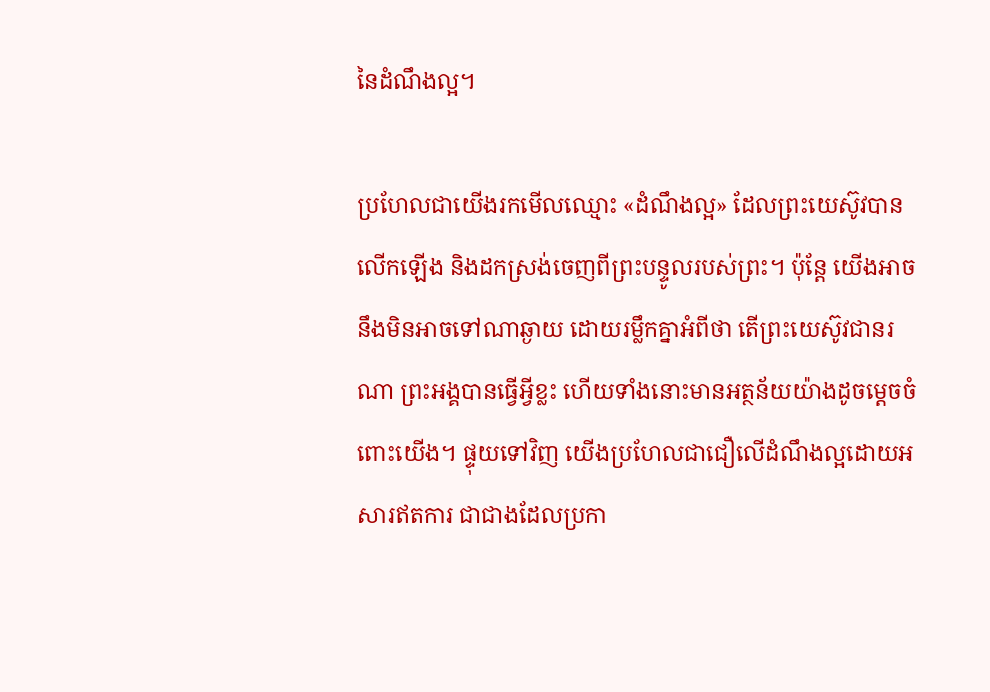នៃដំណឹងល្អ។

ប្រហែលជាយើងរកមើលឈ្មោះ «ដំណឹងល្អ» ដែលព្រះយេស៊ូវបានលើកឡើង និងដកស្រង់ចេញពីព្រះបន្ទូលរបស់ព្រះ។ ប៉ុន្តែ យើងអាចនឹងមិនអាចទៅណាឆ្ងាយ ដោយរម្លឹកគ្នាអំពីថា តើព្រះយេស៊ូវជានរណា ព្រះអង្គបានធ្វើអ្វីខ្លះ ហើយទាំងនោះមានអត្ថន័យយ៉ាងដូចម្ដេចចំពោះយើង។ ផ្ទុយទៅវិញ យើងប្រហែលជាជឿលើដំណឹងល្អដោយអសារឥតការ ជាជាងដែលប្រកា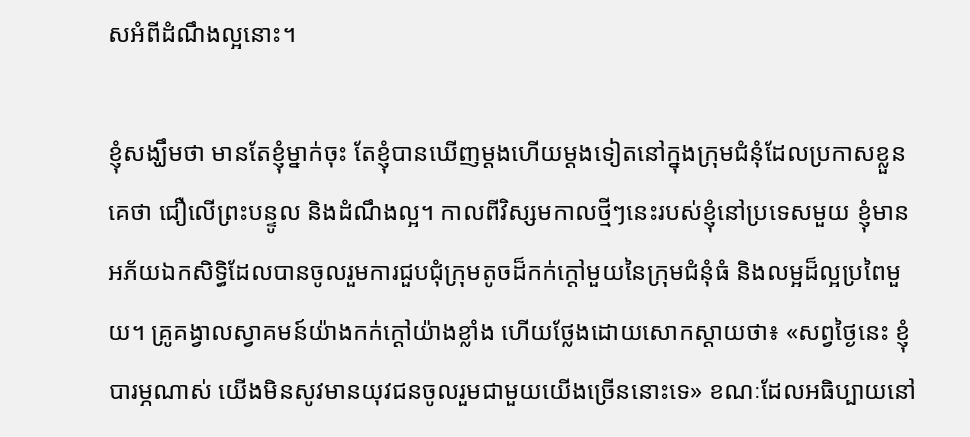សអំពីដំណឹងល្អនោះ។

ខ្ញុំសង្ឃឹមថា មានតែខ្ញុំម្នាក់ចុះ តែខ្ញុំបានឃើញម្ដងហើយម្ដងទៀតនៅក្នុងក្រុមជំនុំដែលប្រកាសខ្លួនគេថា ជឿលើព្រះបន្ទូល និងដំណឹងល្អ។ កាលពីវិស្សមកាលថ្មីៗនេះរបស់ខ្ញុំនៅប្រទេសមួយ ខ្ញុំមានអភ័យឯកសិទ្ធិដែលបានចូលរួមការជួបជុំក្រុមតូចដ៏កក់ក្ដៅមួយនៃក្រុមជំនុំធំ និងលម្អដ៏ល្អប្រពៃមួយ។ គ្រូគង្វាលស្វាគមន៍យ៉ាងកក់ក្ដៅយ៉ាងខ្លាំង ហើយថ្លែងដោយសោកស្ដាយថា៖ «សព្វថ្ងៃនេះ ខ្ញុំបារម្ភណាស់ យើងមិនសូវមានយុវជនចូលរួមជាមួយយើងច្រើននោះទេ» ខណៈដែលអធិប្បាយនៅ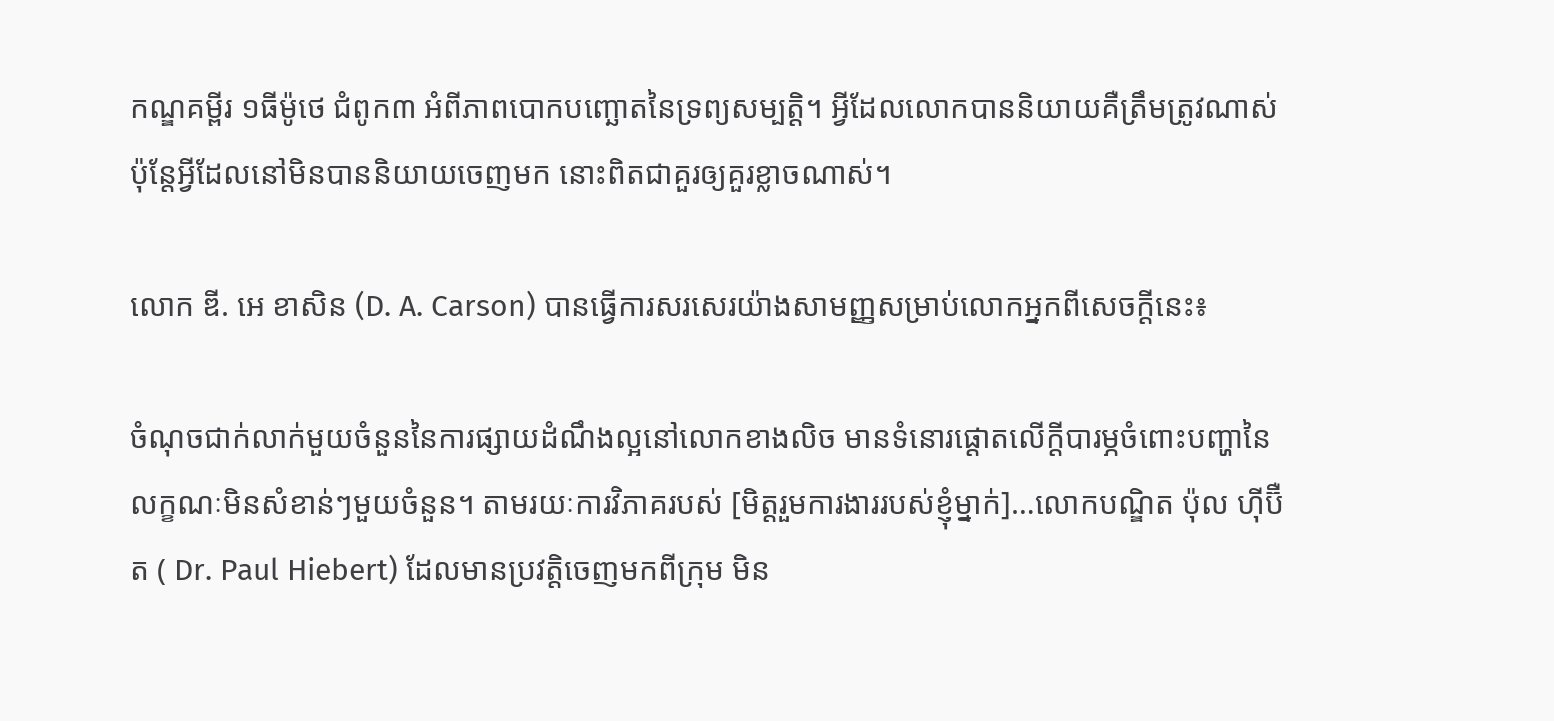កណ្ឌគម្ពីរ ១ធីម៉ូថេ ជំពូក៣ អំពីភាពបោកបញ្ឆោតនៃទ្រព្យសម្បត្តិ។ អ្វីដែលលោកបាននិយាយគឺត្រឹមត្រូវណាស់ ប៉ុន្តែអ្វីដែលនៅមិនបាននិយាយចេញមក នោះពិតជាគួរឲ្យគួរខ្លាចណាស់។

លោក ឌី. អេ ខាសិន (D. A. Carson) បានធ្វើការសរសេរយ៉ាងសាមញ្ញសម្រាប់លោកអ្នកពីសេចក្ដីនេះ៖

ចំណុចជាក់លាក់មួយចំនួននៃការផ្សាយដំណឹងល្អនៅលោកខាងលិច មានទំនោរផ្ដោតលើក្ដីបារម្ភចំពោះបញ្ហានៃលក្ខណៈមិនសំខាន់ៗមួយចំនួន។ តាមរយៈការវិភាគរបស់ [មិត្តរួមការងាររបស់ខ្ញុំម្នាក់]…លោកបណ្ឌិត ប៉ុល ហ៊ីប៊ឺត ( Dr. Paul Hiebert) ដែលមានប្រវត្តិចេញមកពីក្រុម មិន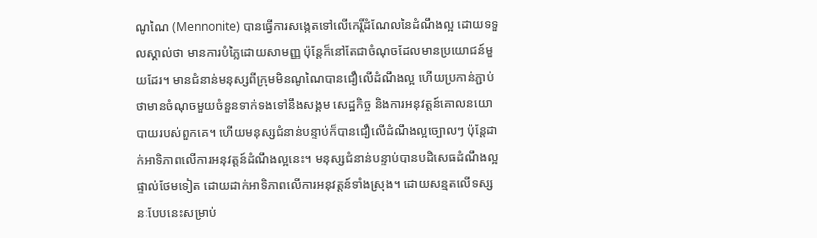ណូណៃ (Mennonite) បានធ្វើការសង្កេតទៅលើកេរ្តិ៍ដំណែលនៃដំណឹងល្អ ដោយទទួលស្គាល់ថា មានការបំភ្លៃដោយសាមញ្ញ ប៉ុន្តែក៏នៅតែជាចំណុចដែលមានប្រយោជន៍មួយដែរ។ មានជំនាន់មនុស្សពីក្រុមមិនណូណៃបានជឿលើដំណឹងល្អ ហើយប្រកាន់ភ្ជាប់ថាមានចំណុចមួយចំនួនទាក់ទងទៅនឹងសង្គម សេដ្ឋកិច្ច និងការអនុវត្តន៍គោលនយោបាយរបស់ពួកគេ។ ហើយមនុស្សជំនាន់បន្ទាប់ក៏បានជឿលើដំណឹងល្អច្បោលៗ ប៉ុន្តែដាក់អាទិភាពលើការអនុវត្តន៍ដំណឹងល្អនេះ។ មនុស្សជំនាន់បន្ទាប់បានបដិសេធដំណឹងល្អផ្ទាល់ថែមទៀត ដោយដាក់អាទិភាពលើការអនុវត្តន៍ទាំងស្រុង។ ដោយសន្មតលើទស្សនៈបែបនេះសម្រាប់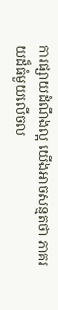ការផ្សាយដំណឹងល្អ យើងអាចសន្មតថា ភាគរយដ៏ធំមួយលើចល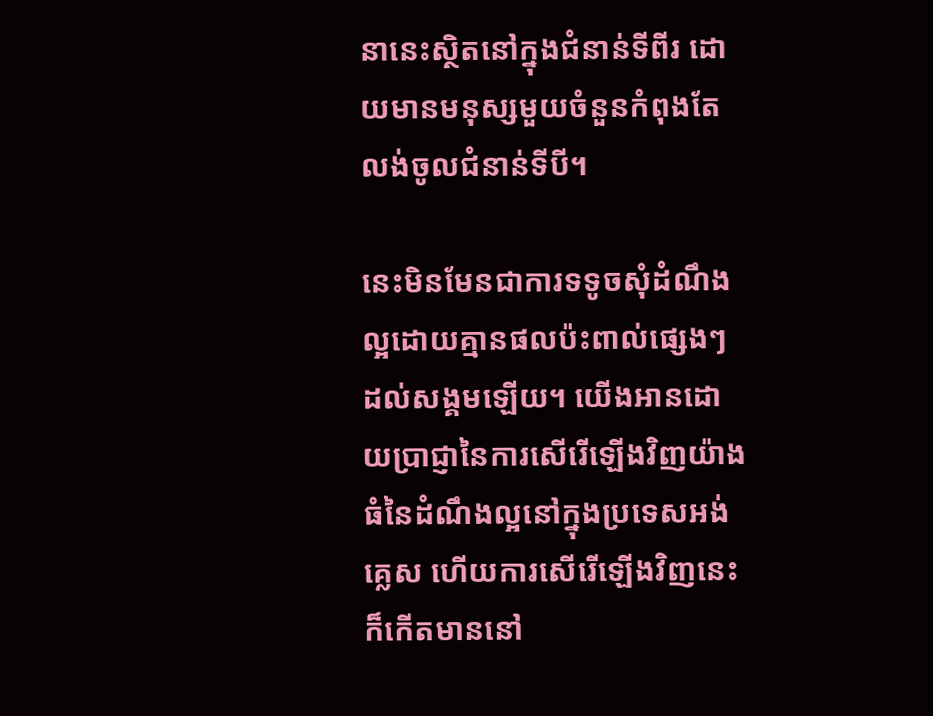នានេះស្ថិតនៅក្នុងជំនាន់ទីពីរ ដោយមានមនុស្សមួយចំនួនកំពុងតែលង់ចូលជំនាន់ទីបី។

នេះមិនមែនជាការទទូចសុំដំណឹងល្អដោយគ្មានផលប៉ះពាល់ផ្សេងៗដល់សង្គមឡើយ។ យើងអានដោយប្រាជ្ញានៃការសើរើឡើងវិញយ៉ាងធំនៃដំណឹងល្អនៅក្នុងប្រទេសអង់គ្លេស ហើយការសើរើឡើងវិញនេះក៏កើតមាននៅ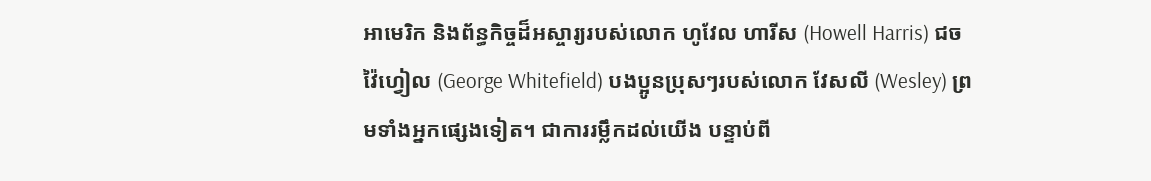អាមេរិក និងព័ន្ធកិច្ចដ៏អស្ចារ្យរបស់លោក ហូវែល ហារីស (Howell Harris) ជច វ៉ៃហ្វៀល (George Whitefield) បងប្អូនប្រុសៗរបស់លោក វែសលី (Wesley) ព្រមទាំងអ្នកផ្សេងទៀត។ ជាការរម្លឹកដល់យើង បន្ទាប់ពី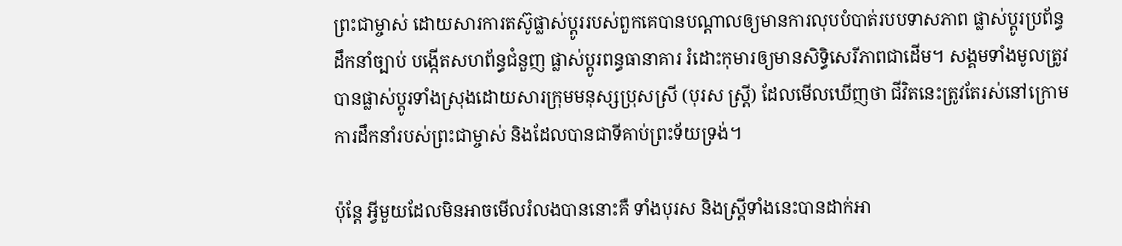ព្រះជាម្ចាស់ ដោយសារការតស៊ូផ្លាស់ប្ដូររបស់ពួកគេបានបណ្ដាលឲ្យមានការលុបបំបាត់របបទាសភាព ផ្លាស់ប្ដូរប្រព័ន្ធដឹកនាំច្បាប់ បង្កើតសហព័ន្ធជំនួញ ផ្លាស់ប្ដូរពន្ធធានាគារ រំដោះកុមារឲ្យមានសិទ្ធិសេរីភាពជាដើម។ សង្គមទាំងមូលត្រូវបានផ្លាស់ប្ដូរទាំងស្រុងដោយសារក្រុមមនុស្សប្រុសស្រី (បុរស ស្ត្រី) ដែលមើលឃើញថា ជីវិតនេះត្រូវតែរស់នៅក្រោមការដឹកនាំរបស់ព្រះជាម្ចាស់ និងដែលបានជាទីគាប់ព្រះទ័យទ្រង់។

ប៉ុន្តែ អ្វីមួយដែលមិនអាចមើលរំលងបាននោះគឺ ទាំងបុរស និងស្ត្រីទាំងនេះបានដាក់អា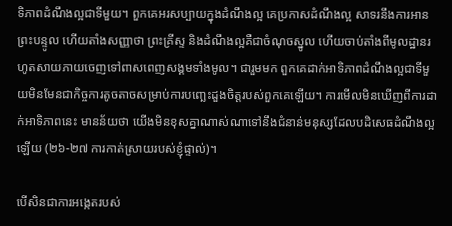ទិភាពដំណឹងល្អជាទីមួយ។ ពួកគេអរសប្បាយក្នុងដំណឹងល្អ គេប្រកាសដំណឹងល្អ សាទរនឹងការអានព្រះបន្ទូល ហើយតាំងសញ្ញាថា ព្រះគ្រីស្ទ និងដំណឹងល្អគឺជាចំណុចស្នូល ហើយចាប់តាំងពីមូលដ្ឋានរហូតសាយភាយចេញទៅពាសពេញសង្គមទាំងមូល។ ជារួមមក ពួកគេដាក់អាទិភាពដំណឹងល្អជាទីមួយមិនមែនជាកិច្ចការតូចតាចសម្រាប់ការបញ្ឆេះដួងចិត្តរបស់ពួកគេឡើយ។ ការមើលមិនឃើញពីការដាក់អាទិភាពនេះ មានន័យថា យើងមិនខុសគ្នាណាស់ណាទៅនឹងជំនាន់មនុស្សដែលបដិសេធដំណឹងល្អឡើយ (២៦-២៧ ការកាត់ស្រាយរបស់ខ្ញុំផ្ទាល់)។

បើសិនជាការអង្កេតរបស់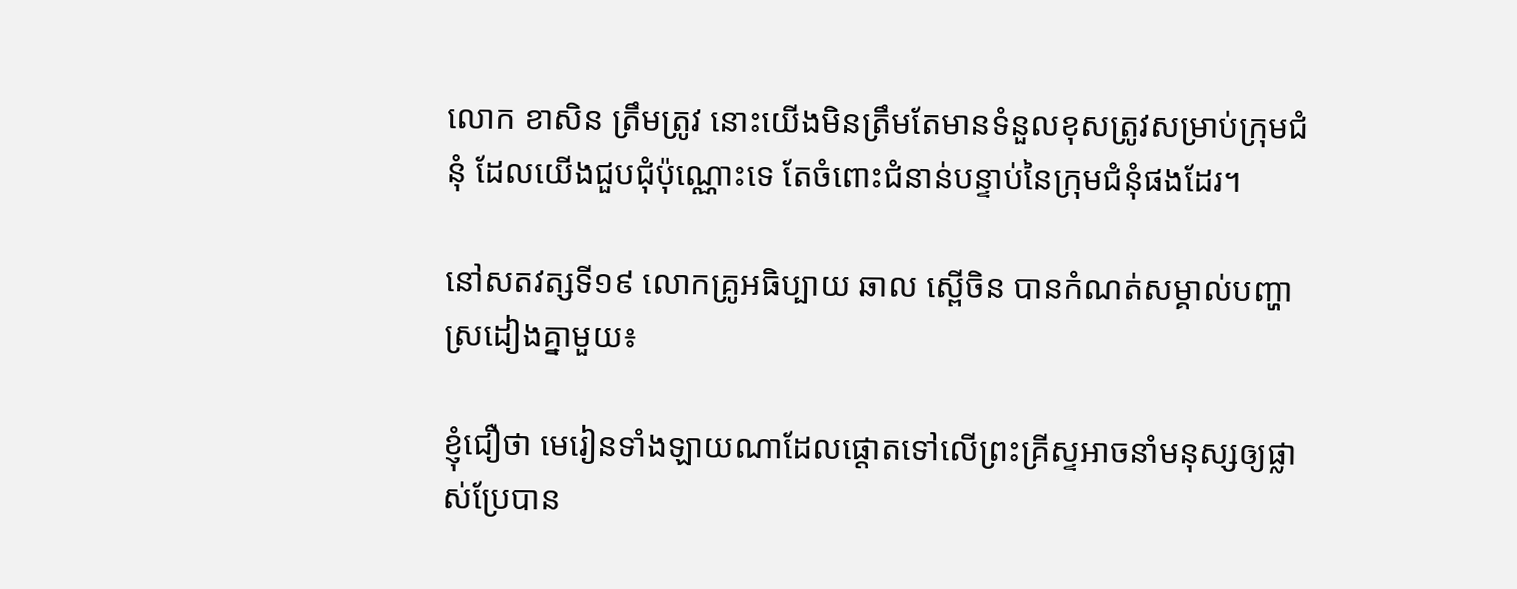លោក ខាសិន ត្រឹមត្រូវ នោះយើងមិនត្រឹមតែមានទំនួលខុសត្រូវសម្រាប់ក្រុមជំនុំ ដែលយើងជួបជុំប៉ុណ្ណោះទេ តែចំពោះជំនាន់បន្ទាប់នៃក្រុមជំនុំផងដែរ។

នៅសតវត្សទី១៩ លោកគ្រូអធិប្បាយ ឆាល ស្ពើចិន បានកំណត់សម្គាល់បញ្ហាស្រដៀងគ្នាមួយ៖

ខ្ញុំជឿថា មេរៀនទាំងឡាយណាដែលផ្ដោតទៅលើព្រះគ្រីស្ទអាចនាំមនុស្សឲ្យផ្លាស់ប្រែបាន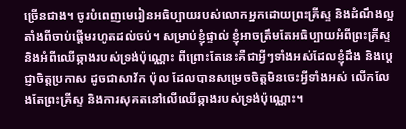ច្រើនជាង។ ចូរបំពេញមេរៀនអធិប្បាយរបស់លោកអ្នកដោយព្រះគ្រីស្ទ និងដំណឹងល្អតាំងពីចាប់ផ្ដើមរហូតដល់ចប់។ សម្រាប់ខ្ញុំផ្ទាល់ ខ្ញុំអាចត្រឹមតែអធិប្បាយអំពីព្រះគ្រីស្ទ និងអំពីឈើឆ្កាងរបស់ទ្រង់ប៉ុណ្ណោះ ពីព្រោះតែនេះគឺជាអ្វីៗទាំងអស់ដែលខ្ញុំដឹង និងប្ដេជ្ញាចិត្តប្រកាស ដូចជាសាវ័ក ប៉ុល ដែលបានសម្រេចចិត្តមិនចេះអ្វីទាំងអស់ លើកលែងតែព្រះគ្រីស្ទ និងការសុគតនៅលើឈើឆ្កាងរបស់ទ្រង់ប៉ុណ្ណោះ។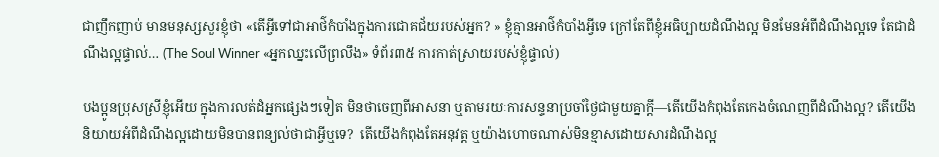ជាញឹកញាប់ មានមនុស្សសួរខ្ញុំថា «តើអ្វីទៅជាអាថ៌កំបាំងក្នុងការជោគជ័យរបស់អ្នក? » ខ្ញុំគ្មានអាថ៌កំបាំងអ្វីទេ ក្រៅតែពីខ្ញុំអធិប្បាយដំណឹងល្អ មិនមែនអំពីដំណឹងល្អទេ តែជាដំណឹងល្អផ្ទាល់… (The Soul Winner «អ្នកឈ្នះលើព្រលឹង» ទំព័រ៣៥ ការកាត់ស្រាយរបស់ខ្ញុំផ្ទាល់)

បងប្អូនប្រុសស្រីខ្ញុំអើយ ក្នុងការលត់ដំអ្នកផ្សេងៗទៀត មិនថាចេញពីអាសនា ឬតាមរយៈការសន្ទនាប្រចាំថ្ងៃជាមួយគ្នាក្ដី—តើយើងកំពុងតែកេងចំណេញពីដំណឹងល្អ? តើយើងនិយាយអំពីដំណឹងល្អដោយមិនបានពន្យល់ថាជាអ្វីឬទេ?  តើយើងកំពុងតែអនុវត្ត ឬយ៉ាងហោចណាស់មិនខ្មាសដោយសារដំណឹងល្អ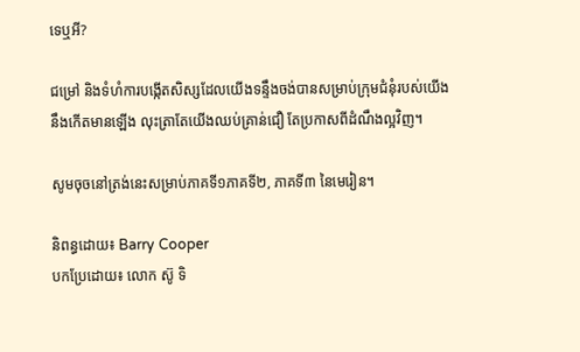ទេឬអី?

ជម្រៅ និងទំហំការបង្កើតសិស្សដែលយើងទន្ទឹងចង់បានសម្រាប់ក្រុមជំនុំរបស់យើងនឹងកើតមានឡើង លុះត្រាតែយើងឈប់គ្រាន់ជឿ តែប្រកាសពីដំណឹងល្អវិញ។

សូមចុចនៅត្រង់នេះសម្រាប់ភាគទី១ភាគទី២, ភាគទី៣ នៃមេរៀន។

និពន្ធដោយ៖ Barry Cooper
បកប្រែដោយ៖ លោក ស៊ូ ទិ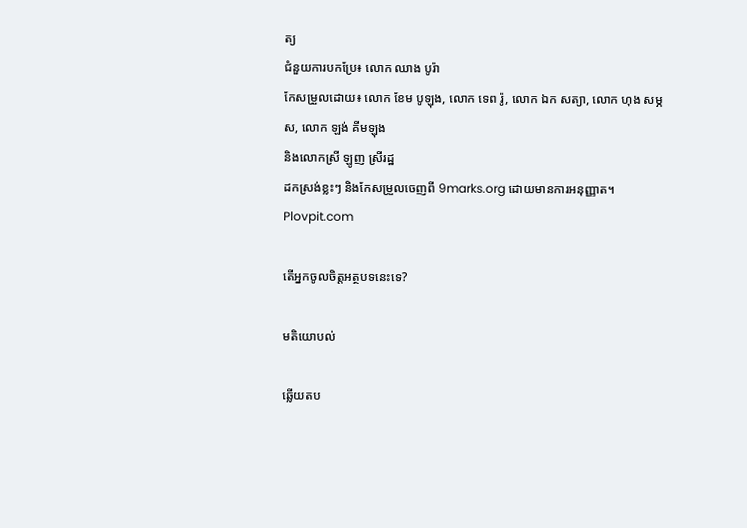ត្យ
ជំនួយការបកប្រែ៖ លោក ឈាង បូរ៉ា
កែសម្រួលដោយ៖ លោក ខែម បូឡុង, លោក ទេព រ៉ូ, លោក ឯក សត្យា, លោក ហុង សម្ភស, លោក ឡង់ គីមឡុង
និងលោកស្រី ឡូញ ស្រីរដ្ឋ
ដកស្រង់ខ្លះៗ និងកែសម្រួលចេញពី 9marks.org ដោយមានការអនុញ្ញាត។ Plovpit.com

តើអ្នកចូលចិត្តអត្ថបទនេះទេ?

មតិយោបល់

ឆ្លើយតប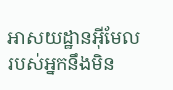អាសយដ្ឋានអ៊ីមែលរបស់អ្នកនឹងមិន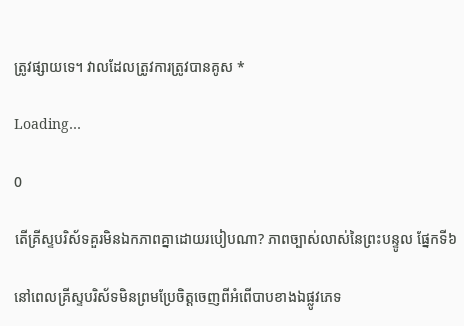ត្រូវផ្សាយទេ។ វាលដែលត្រូវការត្រូវបានគូស *

Loading…

0

តើគ្រីស្ទបរិស័ទគួរមិនឯកភាពគ្នាដោយរបៀបណា? ភាពច្បាស់លាស់នៃព្រះបន្ទូល ផ្នែកទី៦

នៅពេលគ្រីស្ទបរិស័ទមិនព្រមប្រែចិត្តចេញពីអំពើបាបខាងឯផ្លូវភេទ